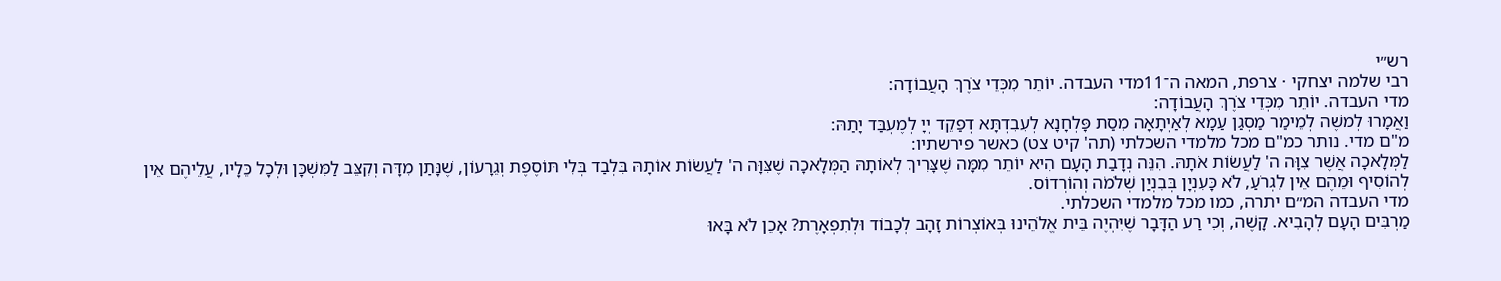רש״י
רבי שלמה יצחקי · צרפת, המאה ה־11מדי העבדה. יוֹתֵר מִכְּדֵי צֹרֶךְ הָעֲבוֹדָה:
מדי העבדה. יוֹתֵר מִכְּדֵי צֹרֶךְ הָעֲבוֹדָה:
וַאֲמָרוּ לְמשֶׁה לְמֵימַר מַסְגַן עַמָא לְאַיְתָאָה מִסַת פָּלְחָנָא לְעִבִדְתָּא דְפַקֵד יְיָ לְמֶעְבַּד יָתַהּ:
מ"ם מדי. נותר כמ"ם מכל מלמדי השכלתי (תה' קיט צט) כאשר פירשתיו:
לַמְּלָאכָה אֲשֶׁר צִוָּה ה' לַעֲשׂוֹת אֹתָהּ. הִנֵּה נְדָבַת הָעָם הִיא יוֹתֵר מִמָּה שֶׁצָּרִיךְ לְאוֹתָהּ הַמְּלָאכָה שֶׁצִּוָּה ה' לַעֲשׂוֹת אוֹתָהּ בִּלְבַד בְּלִי תּוֹסֶפֶת וְגֵרָעוֹן, שֶׁנָּתַן מִדָּה וְקִצֵּב לַמִּשְׁכָּן וּלְכָל כֵּלָיו, עֲלֵיהֶם אֵין לְהוֹסִיף וּמֵהֶם אֵין לִגְרֹעַ, לֹא כָּעִנְיָן בְּבִנְיַן שְׁלֹמֹה וְהוֹרְדוֹס.
מדי העבדה המ״ם יתרה, כמו מכל מלמדי השכלתי.
מַרְבִּים הָעָם לְהָבִיא. קָשֶׁה, וְכִי רַע הַדָּבָר שֶׁיִּהְיֶה בֵּית אֱלֹהֵינוּ בְּאוֹצְרוֹת זָהָב לְכָבוֹד וּלְתִפְאָרֶת? אָכֵן לֹא בָּאוּ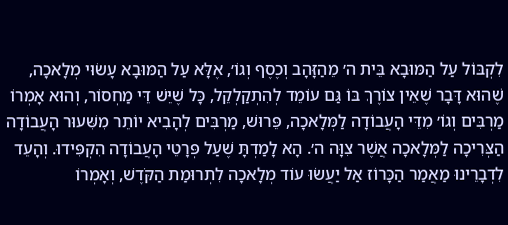לִקְבּוֹל עַל הַמּוּבָא בֵּית ה׳ מֵהַזָּהָב וְכֶסֶף וְגוֹ׳, אֶלָּא עַל הַמּוּבָא עָשׂוּי מְלָאכָה, שֶׁהוּא דָּבָר שֶׁאֵין צוֹרֶךְ בּוֹ גַּם עוֹמֵד לְהִתְקַלְקֵל, כָּל שֶׁיֵּשׁ דֵּי מַחְסוֹר, וְהוּא אָמְרוֹ מַרְבִּים וְגוֹ׳ מִדֵּי הָעֲבוֹדָה לַמְּלָאכָה, פֵּרוּשׁ, מַרְבִּים לְהָבִיא יוֹתֵר מִשִּׁעוּר הָעֲבוֹדָה הַצְּרִיכָה לַמְּלָאכָה אֲשֶׁר צִוָּה ה׳. הָא לָמַדְתָּ שֶׁעַל פְּרָטֵי הָעֲבוֹדָה הִקְפִּידוּ. וְהָעֵד לִדְבָרֵינוּ מַאֲמַר הַכָּרוֹז אַל יַעֲשׂוּ עוֹד מְלָאכָה לִתְרוּמַת הַקֹּדֶשׁ, וְאָמְרוֹ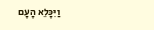וַיִּכָּלֵא הָעָם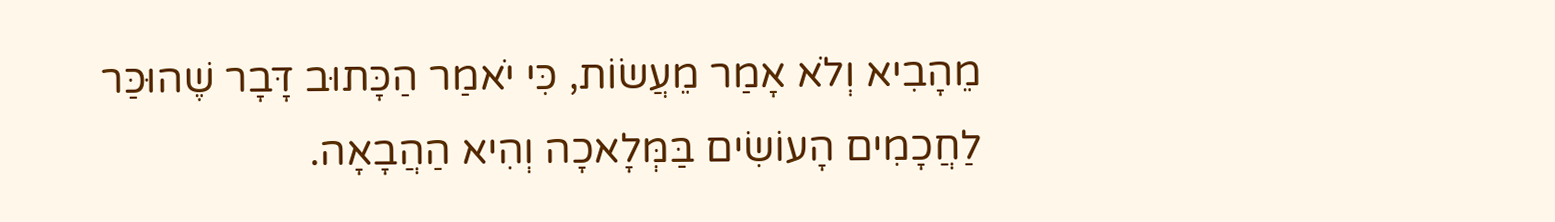מֵהָבִיא וְלֹא אָמַר מֵעֲשׂוֹת, כִּי יֹאמַר הַכָּתוּב דָּבָר שֶׁהוּכַּר לַחֲכָמִים הָעוֹשִׂים בַּמְּלָאכָה וְהִיא הַהֲבָאָה.